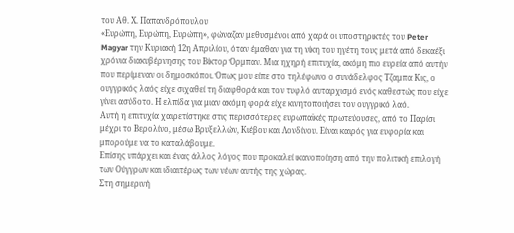του Αθ. Χ. Παπανδρόπουλου
«Ευρώπη, Ευρώπη, Ευρώπη», φώναζαν μεθυσμένοι από χαρά οι υποστηρικτές του Peter Magyar την Κυριακή 12η Απριλίου, όταν έμαθαν για τη νίκη του ηγέτη τους μετά από δεκαέξι χρόνια διακυβέρνησης του Βίκτορ Όρμπαν. Μια ηχηρή επιτυχία, ακόμη πιο ευρεία από αυτήν που περίμεναν οι δημοσκόποι. Όπως μου είπε στο τηλέφωνο ο συνάδελφος Τζαμπα Κις, ο ουγγρικός λαός είχε σιχαθεί τη διαφθορά και τον τυφλό αυταρχισμό ενός καθεστώς που είχε γίνει ασύδοτο. Η ελπίδα για μιαν ακόμη φορά είχε κινητοποιήσει τον ουγγρικό λαό.
Αυτή η επιτυχία χαιρετίστηκε στις περισσότερες ευρωπαϊκές πρωτεύουσες, από το Παρίσι μέχρι το Βερολίνο, μέσω Βρυξελλών, Κιέβου και Λονδίνου. Είναι καιρός για ευφορία και μπορούμε να το καταλάβουμε.
Επίσης υπάρχει και ένας άλλος λόγος που προκαλεί ικανοποίηση από την πολιτική επιλογή των Ούγγρων και ιδιαιτέρως των νέων αυτής της χώρας.
Στη σημερινή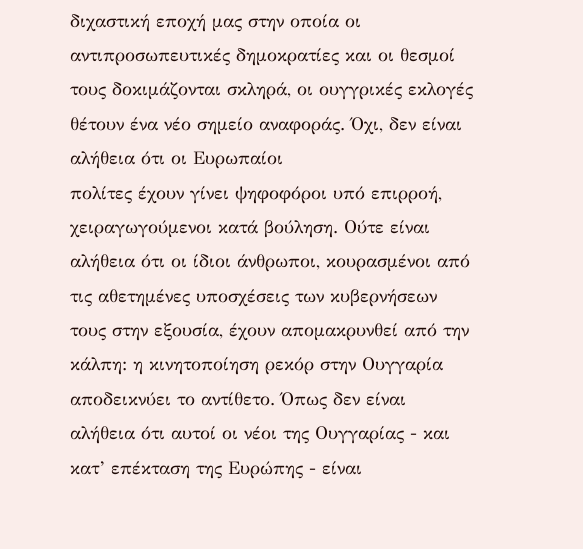διχαστική εποχή μας στην οποία οι αντιπροσωπευτικές δημοκρατίες και οι θεσμοί τους δοκιμάζονται σκληρά, οι ουγγρικές εκλογές θέτουν ένα νέο σημείο αναφοράς. Όχι, δεν είναι αλήθεια ότι οι Ευρωπαίοι
πολίτες έχουν γίνει ψηφοφόροι υπό επιρροή, χειραγωγούμενοι κατά βούληση. Ούτε είναι αλήθεια ότι οι ίδιοι άνθρωποι, κουρασμένοι από τις αθετημένες υποσχέσεις των κυβερνήσεων τους στην εξουσία, έχουν απομακρυνθεί από την κάλπη: η κινητοποίηση ρεκόρ στην Ουγγαρία αποδεικνύει το αντίθετο. Όπως δεν είναι αλήθεια ότι αυτοί οι νέοι της Ουγγαρίας - και κατ’ επέκταση της Ευρώπης - είναι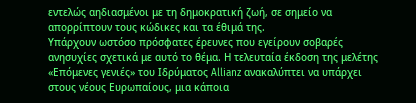εντελώς αηδιασμένοι με τη δημοκρατική ζωή, σε σημείο να απορρίπτουν τους κώδικες και τα έθιμά της.
Υπάρχουν ωστόσο πρόσφατες έρευνες που εγείρουν σοβαρές ανησυχίες σχετικά με αυτό το θέμα. Η τελευταία έκδοση της μελέτης «Επόμενες γενιές» του Ιδρύματος Allianz ανακαλύπτει να υπάρχει στους νέους Ευρωπαίους, μια κάποια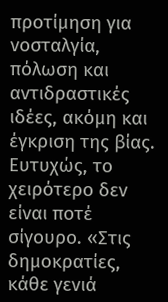προτίμηση για νοσταλγία, πόλωση και αντιδραστικές ιδέες, ακόμη και έγκριση της βίας. Ευτυχώς, το χειρότερο δεν είναι ποτέ σίγουρο. «Στις δημοκρατίες, κάθε γενιά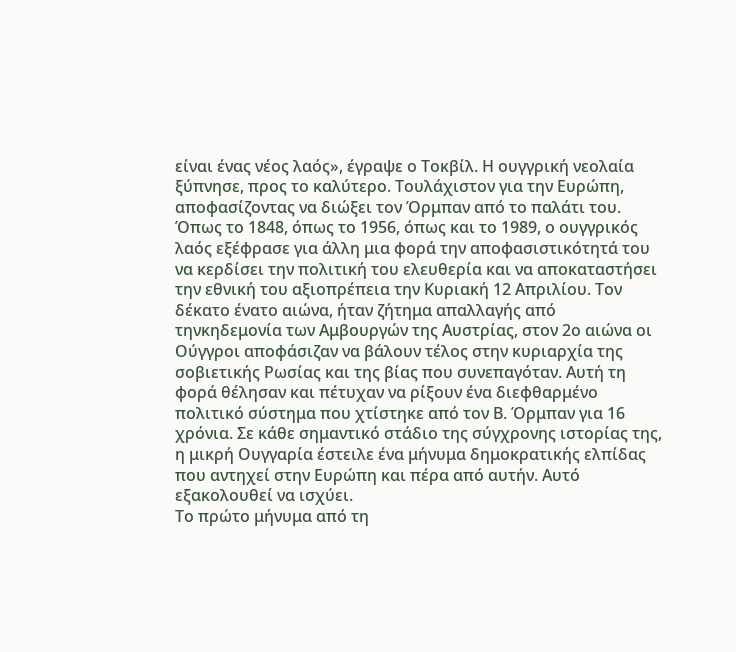είναι ένας νέος λαός», έγραψε ο Τοκβίλ. Η ουγγρική νεολαία ξύπνησε, προς το καλύτερο. Τουλάχιστον για την Ευρώπη, αποφασίζοντας να διώξει τον Όρμπαν από το παλάτι του.
Όπως το 1848, όπως το 1956, όπως και το 1989, ο ουγγρικός λαός εξέφρασε για άλλη μια φορά την αποφασιστικότητά του να κερδίσει την πολιτική του ελευθερία και να αποκαταστήσει την εθνική του αξιοπρέπεια την Κυριακή 12 Απριλίου. Τον δέκατο ένατο αιώνα, ήταν ζήτημα απαλλαγής από τηνκηδεμονία των Αμβουργών της Αυστρίας, στον 2ο αιώνα οι Ούγγροι αποφάσιζαν να βάλουν τέλος στην κυριαρχία της σοβιετικής Ρωσίας και της βίας που συνεπαγόταν. Αυτή τη φορά θέλησαν και πέτυχαν να ρίξουν ένα διεφθαρμένο πολιτικό σύστημα που χτίστηκε από τον Β. Όρμπαν για 16 χρόνια. Σε κάθε σημαντικό στάδιο της σύγχρονης ιστορίας της, η μικρή Ουγγαρία έστειλε ένα μήνυμα δημοκρατικής ελπίδας που αντηχεί στην Ευρώπη και πέρα από αυτήν. Αυτό εξακολουθεί να ισχύει.
Το πρώτο μήνυμα από τη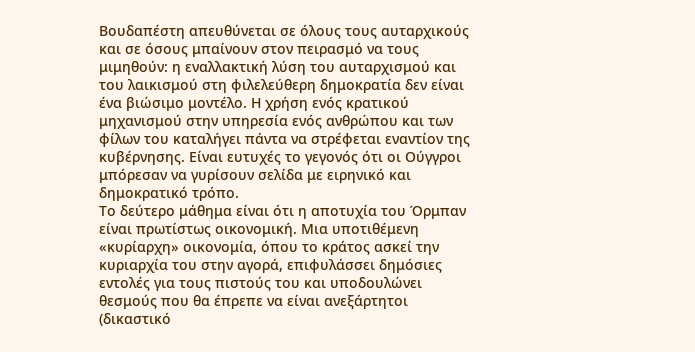Βουδαπέστη απευθύνεται σε όλους τους αυταρχικούς και σε όσους μπαίνουν στον πειρασμό να τους μιμηθούν: η εναλλακτική λύση του αυταρχισμού και του λαικισμού στη φιλελεύθερη δημοκρατία δεν είναι ένα βιώσιμο μοντέλο. Η χρήση ενός κρατικού μηχανισμού στην υπηρεσία ενός ανθρώπου και των φίλων του καταλήγει πάντα να στρέφεται εναντίον της κυβέρνησης. Είναι ευτυχές το γεγονός ότι οι Ούγγροι μπόρεσαν να γυρίσουν σελίδα με ειρηνικό και δημοκρατικό τρόπο.
Το δεύτερο μάθημα είναι ότι η αποτυχία του Όρμπαν είναι πρωτίστως οικονομική. Μια υποτιθέμενη «κυρίαρχη» οικονομία, όπου το κράτος ασκεί την κυριαρχία του στην αγορά, επιφυλάσσει δημόσιες εντολές για τους πιστούς του και υποδουλώνει θεσμούς που θα έπρεπε να είναι ανεξάρτητοι (δικαστικό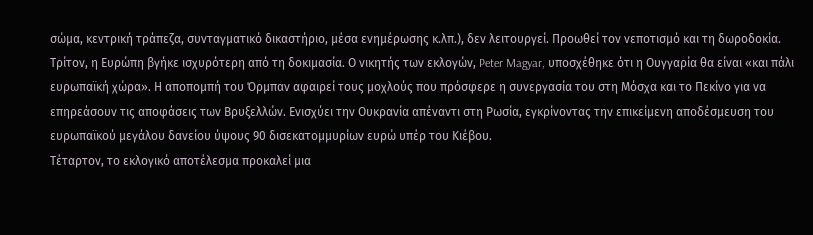σώμα, κεντρική τράπεζα, συνταγματικό δικαστήριο, μέσα ενημέρωσης κ.λπ.), δεν λειτουργεί. Προωθεί τον νεποτισμό και τη δωροδοκία.
Τρίτον, η Ευρώπη βγήκε ισχυρότερη από τη δοκιμασία. Ο νικητής των εκλογών, Peter Magyar, υποσχέθηκε ότι η Ουγγαρία θα είναι «και πάλι ευρωπαϊκή χώρα». Η αποπομπή του Όρμπαν αφαιρεί τους μοχλούς που πρόσφερε η συνεργασία του στη Μόσχα και το Πεκίνο για να επηρεάσουν τις αποφάσεις των Βρυξελλών. Ενισχύει την Ουκρανία απέναντι στη Ρωσία, εγκρίνοντας την επικείμενη αποδέσμευση του ευρωπαϊκού μεγάλου δανείου ύψους 90 δισεκατομμυρίων ευρώ υπέρ του Κιέβου.
Τέταρτον, το εκλογικό αποτέλεσμα προκαλεί μια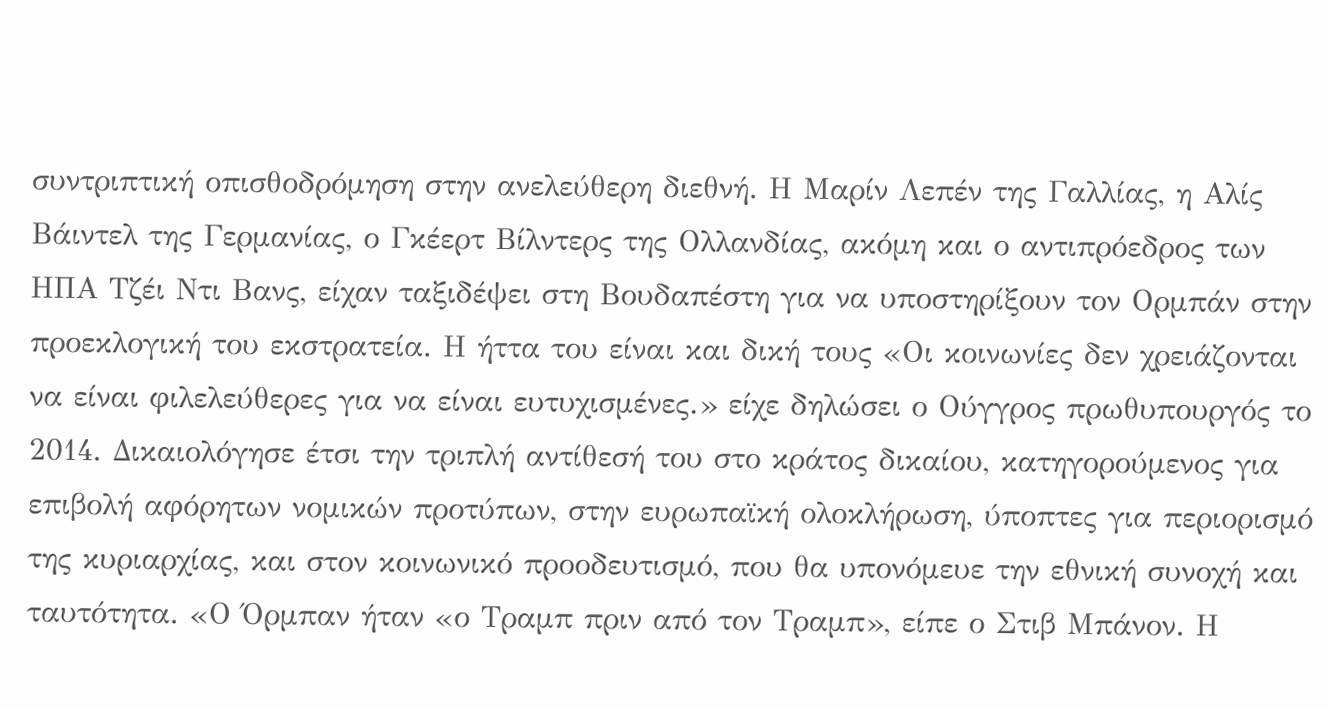συντριπτική οπισθοδρόμηση στην ανελεύθερη διεθνή. Η Μαρίν Λεπέν της Γαλλίας, η Αλίς
Βάιντελ της Γερμανίας, ο Γκέερτ Βίλντερς της Ολλανδίας, ακόμη και ο αντιπρόεδρος των ΗΠΑ Τζέι Ντι Βανς, είχαν ταξιδέψει στη Βουδαπέστη για να υποστηρίξουν τον Ορμπάν στην προεκλογική του εκστρατεία. Η ήττα του είναι και δική τους «Οι κοινωνίες δεν χρειάζονται να είναι φιλελεύθερες για να είναι ευτυχισμένες.» είχε δηλώσει ο Ούγγρος πρωθυπουργός το 2014. Δικαιολόγησε έτσι την τριπλή αντίθεσή του στο κράτος δικαίου, κατηγορούμενος για επιβολή αφόρητων νομικών προτύπων, στην ευρωπαϊκή ολοκλήρωση, ύποπτες για περιορισμό της κυριαρχίας, και στον κοινωνικό προοδευτισμό, που θα υπονόμευε την εθνική συνοχή και ταυτότητα. «Ο Όρμπαν ήταν «ο Τραμπ πριν από τον Τραμπ», είπε ο Στιβ Μπάνον. Η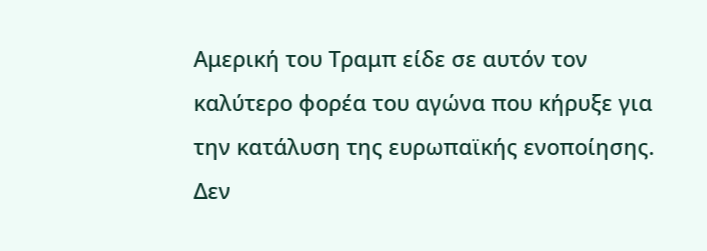Αμερική του Τραμπ είδε σε αυτόν τον καλύτερο φορέα του αγώνα που κήρυξε για την κατάλυση της ευρωπαϊκής ενοποίησης. Δεν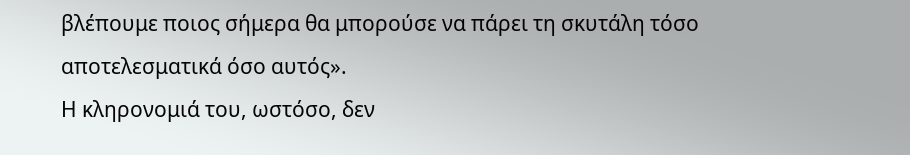βλέπουμε ποιος σήμερα θα μπορούσε να πάρει τη σκυτάλη τόσο αποτελεσματικά όσο αυτός».
Η κληρονομιά του, ωστόσο, δεν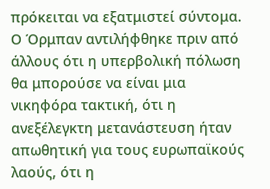πρόκειται να εξατμιστεί σύντομα. Ο Όρμπαν αντιλήφθηκε πριν από άλλους ότι η υπερβολική πόλωση θα μπορούσε να είναι μια νικηφόρα τακτική, ότι η ανεξέλεγκτη μετανάστευση ήταν απωθητική για τους ευρωπαϊκούς λαούς, ότι η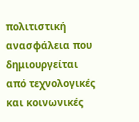πολιτιστική ανασφάλεια που δημιουργείται από τεχνολογικές και κοινωνικές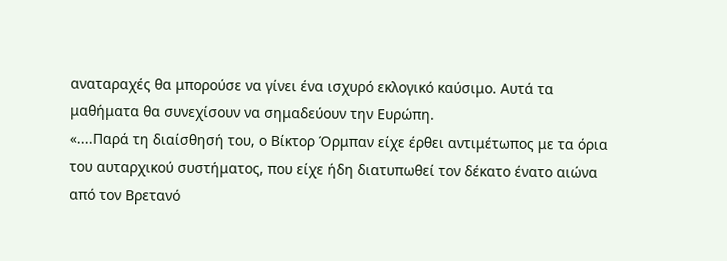αναταραχές θα μπορούσε να γίνει ένα ισχυρό εκλογικό καύσιμο. Αυτά τα μαθήματα θα συνεχίσουν να σημαδεύουν την Ευρώπη.
«....Παρά τη διαίσθησή του, ο Βίκτορ Όρμπαν είχε έρθει αντιμέτωπος με τα όρια του αυταρχικού συστήματος, που είχε ήδη διατυπωθεί τον δέκατο ένατο αιώνα από τον Βρετανό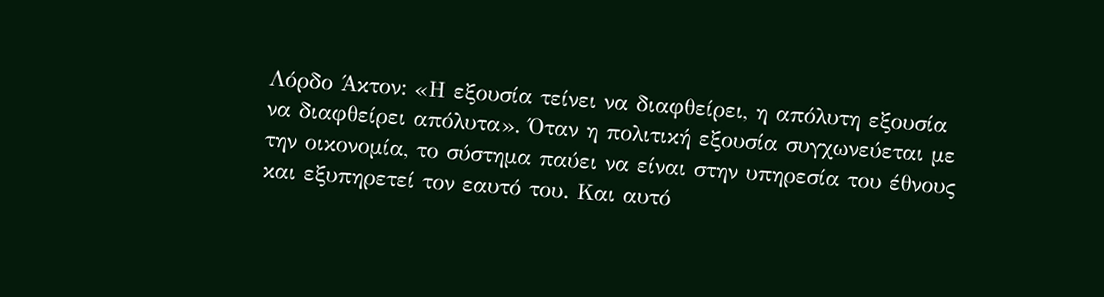Λόρδο Άκτον: «Η εξουσία τείνει να διαφθείρει, η απόλυτη εξουσία να διαφθείρει απόλυτα». Όταν η πολιτική εξουσία συγχωνεύεται με την οικονομία, το σύστημα παύει να είναι στην υπηρεσία του έθνους και εξυπηρετεί τον εαυτό του. Και αυτό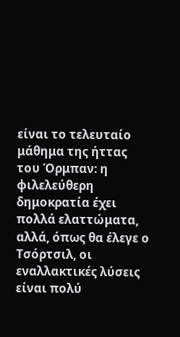είναι το τελευταίο μάθημα της ήττας του Όρμπαν: η φιλελεύθερη δημοκρατία έχει πολλά ελαττώματα, αλλά, όπως θα έλεγε ο Τσόρτσιλ, οι εναλλακτικές λύσεις είναι πολύ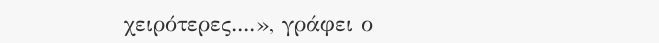χειρότερες....», γράφει ο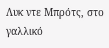Λυκ ντε Μπρότς, στο γαλλικό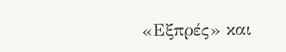«Εξπρές» και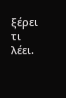ξέρει τι λέει.